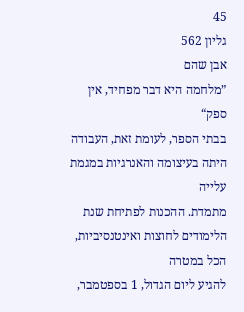45
גליון 562
אבן שהם
”מלחמה היא דבר מפחיד, אין ספק“
בבתי הספר, לעומת זאת, העבודה היתה בעיצומה והאנרגיות במגמת עלייה
מתמדת. ההכנות לפתיחת שנת הלימודים לחוצות ואינטנסיביות, הכל במטרה
להגיע ליום הגדול, 1 בספטמבר,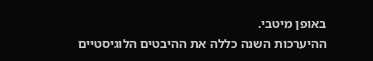באופן מיטבי.
ההיערכות השנה כללה את ההיבטים הלוגיסטיים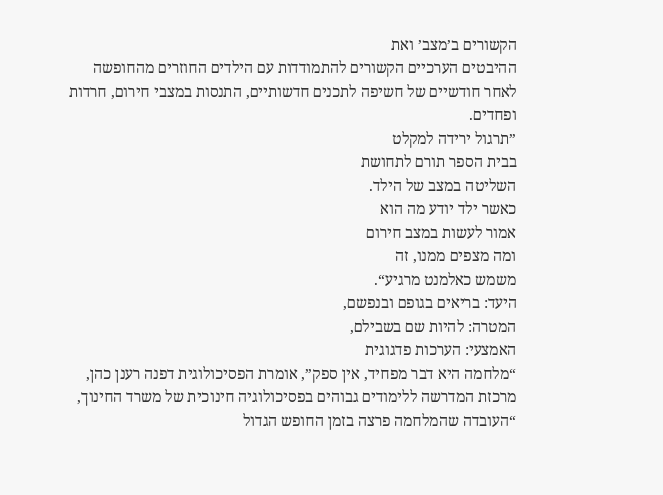הקשורים ב’מצב’ ואת
ההיבטים הערכיים הקשורים להתמודדות עם הילדים החוזרים מהחופשה
לאחר חודשיים של חשיפה לתכנים חדשותיים, התנסות במצבי חירום, חרדות
ופחדים.
”תרגול ירידה למקלט
בבית הספר תורם לתחושת
השליטה במצב של הילד.
כאשר ילד יודע מה הוא
אמור לעשות במצב חירום
ומה מצפים ממנו, זה
משמש כאלמנט מרגיע“.
היעד: בריאים בגופם ובנפשם,
המטרה: להיות שם בשבילם,
האמצעי: הערכות פדגוגית
“מלחמה היא דבר מפחיד, אין ספק”, אומרת הפסיכולוגית דפנה רענן כהן,
מרכזת המדרשה ללימודים גבוהים בפסיכולוגיה חינוכית של משרד החינוך,
“העובדה שהמלחמה פרצה בזמן החופש הגדול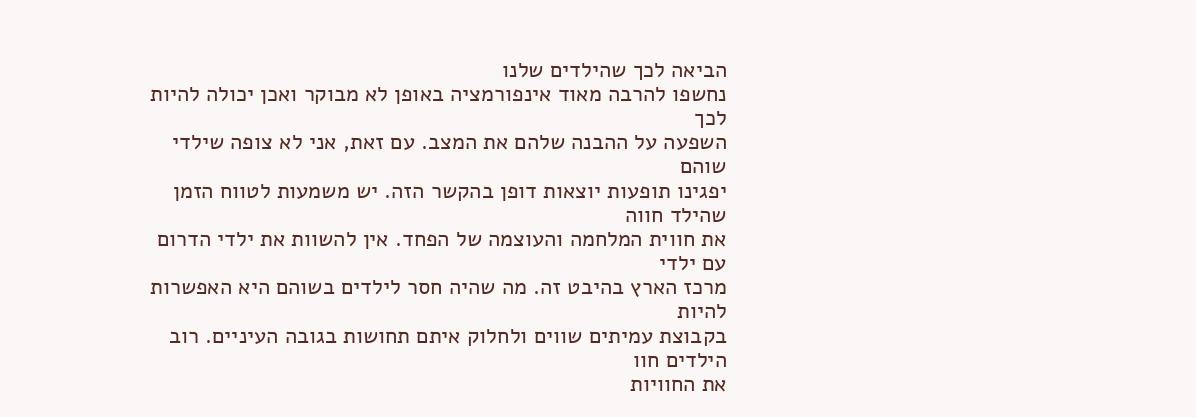הביאה לכך שהילדים שלנו
נחשפו להרבה מאוד אינפורמציה באופן לא מבוקר ואכן יכולה להיות לכך
השפעה על ההבנה שלהם את המצב. עם זאת, אני לא צופה שילדי שוהם
יפגינו תופעות יוצאות דופן בהקשר הזה. יש משמעות לטווח הזמן שהילד חווה
את חווית המלחמה והעוצמה של הפחד. אין להשוות את ילדי הדרום עם ילדי
מרכז הארץ בהיבט זה. מה שהיה חסר לילדים בשוהם היא האפשרות להיות
בקבוצת עמיתים שווים ולחלוק איתם תחושות בגובה העיניים. רוב הילדים חוו
את החוויות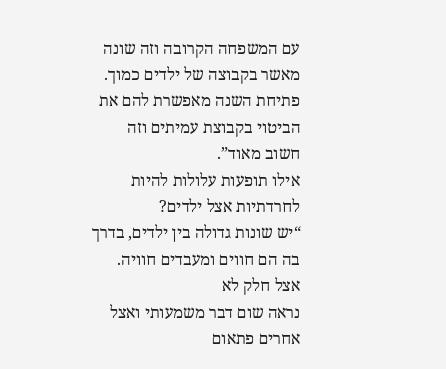עם המשפחה הקרובה וזה שונה מאשר בקבוצה של ילדים כמוך.
פתיחת השנה מאפשרת להם את הביטוי בקבוצת עמיתים וזה חשוב מאוד”.
אילו תופעות עלולות להיות לחרדתיות אצל ילדים?
“יש שונות גדולה בין ילדים, בדרך בה הם חווים ומעבדים חוויה. אצל חלק לא
נראה שום דבר משמעותי ואצל אחרים פתאום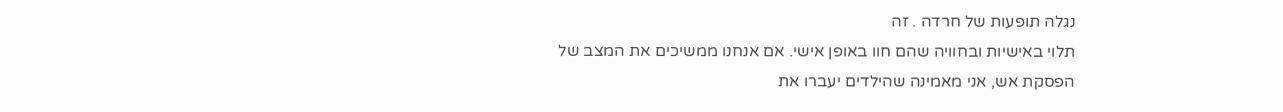נגלה תופעות של חרדה . זה
תלוי באישיות ובחוויה שהם חוו באופן אישי. אם אנחנו ממשיכים את המצב של
הפסקת אש, אני מאמינה שהילדים יעברו את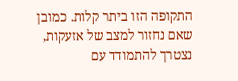התקופה הזו ביתר קלות. כמובן
שאם נחזור למצב של אזעקות, נצטרך להתמודד עם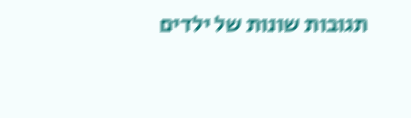תגובות שונות של ילדים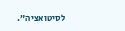לסיטואציה”.